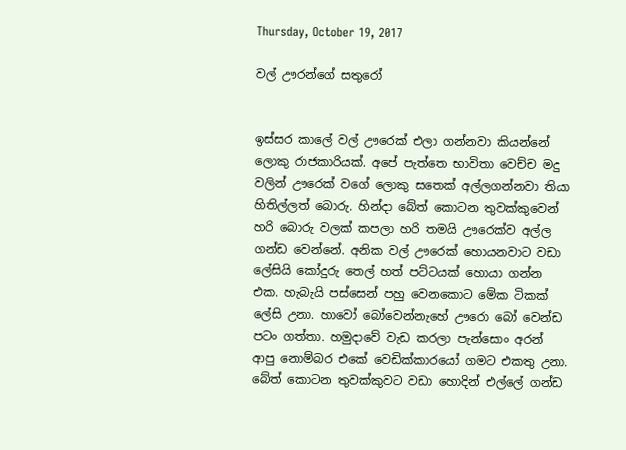Thursday, October 19, 2017

වල් ඌරන්ගේ සතුරෝ


ඉස්සර කාලේ වල් ඌරෙක් එලා ගන්නවා කියන්නේ ලොකු රාජකාරියක්. අපේ පැත්තෙ භාවිතා වෙච්ච මදු වලින් ඌරෙක් වගේ ලොකු සතෙක් අල්ලගන්නවා තියා හිතිල්ලත් බොරු. හින්දා බේත් කොටන තුවක්කුවෙන් හරි බොරු වලක් කපලා හරි තමයි ඌරෙක්ව අල්ල ගන්ඩ වෙන්නේ. අනික වල් ඌරෙක් හොයනවාට වඩා ලේසියි කෝදුරු තෙල් හත් පට්ටයක් හොයා ගන්න එක. හැබැයි පස්සෙන් පහු වෙනකොට මේක ටිකක් ලේසි උනා. හාවෝ බෝවෙන්නැහේ ඌරො බෝ වෙන්ඩ පටං ගත්තා. හමුදාවේ වැඩ කරලා පැන්සොං අරන් ආපු නොම්බර එකේ වෙඩික්කාරයෝ ගමට එකතු උනා. බේත් කොටන තුවක්කුවට වඩා හොදින් එල්ලේ ගන්ඩ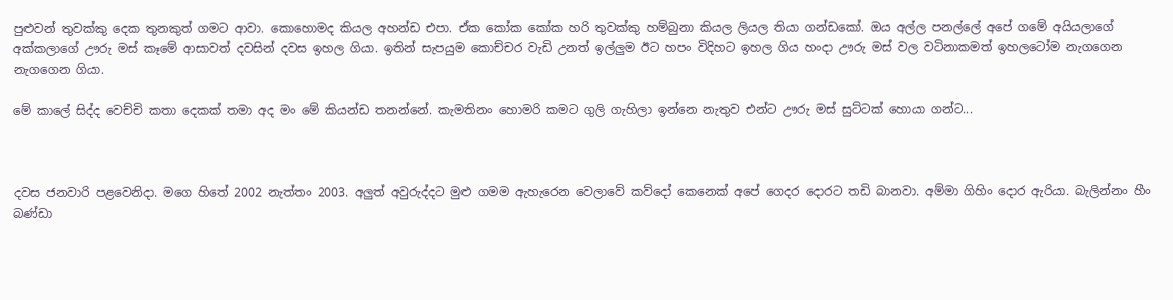පුළුවන් තුවක්කු දෙක තුනකුත් ගමට ආවා. කොහොමද කියල අහන්ඩ එපා. ඒක කෝක කෝක හරි තුවක්කු හම්බුනා කියල ලියල තියා ගන්ඩකෝ. ඔය අල්ල පනල්ලේ අපේ ගමේ අයියලාගේ අක්කලාගේ ඌරු මස් කෑමේ ආසාවත් දවසින් දවස ඉහල ගියා. ඉතින් සැපයුම කොච්චර වැඩි උනත් ඉල්ලුම ඊට හපං විදිහට ඉහල ගිය හංදා ඌරු මස් වල වටිනාකමත් ඉහලටෝම නැගගෙන නැගගෙන ගියා.

මේ කාලේ සිද්ද වෙච්චි කතා දෙකක් තමා අද මං මේ කියන්ඩ තනන්නේ. කැමතිනං හොමරි කමට ගුලි ගැහිලා ඉන්නෙ නැතුව එන්ට ඌරු මස් සුට්ටක් හොයා ගන්ට...



දවස ජනවාරි පළවෙනිදා. මගෙ හිතේ 2002 නැත්තං 2003. අලුත් අවුරුද්දට මුළු ගමම ඇහැරෙන වෙලාවේ කව්දෝ කෙනෙක් අපේ ගෙදර දොරට තඩි බානවා. අම්මා ගිහිං දොර ඇරියා. බැලින්නං හීං බණ්ඩා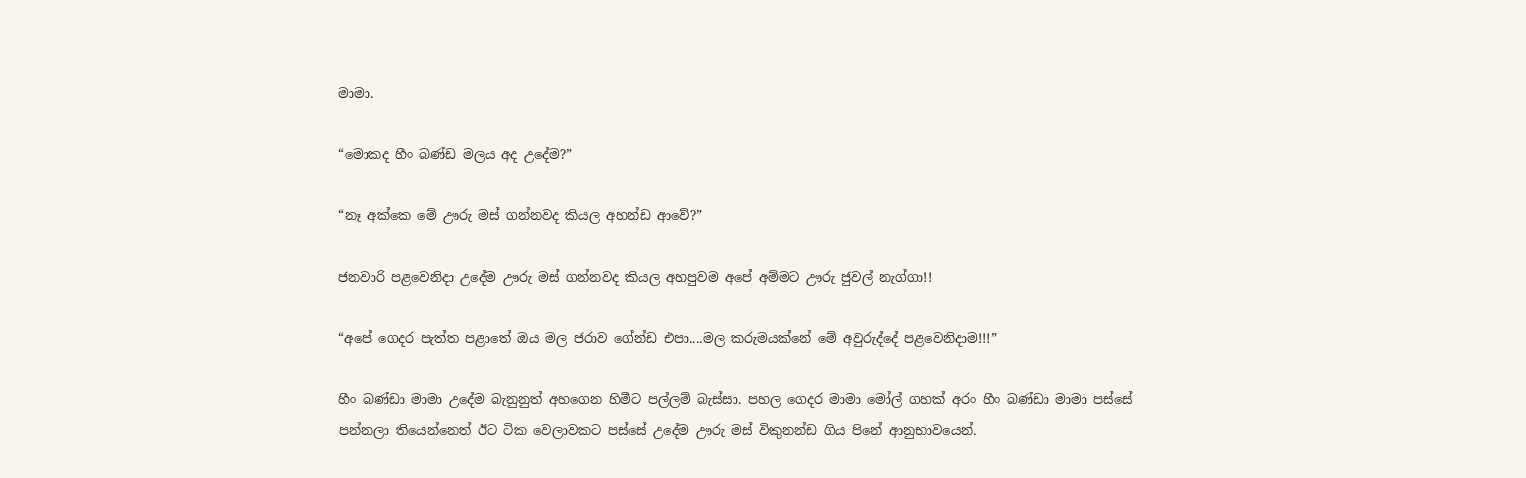මාමා.

“මොකද හීං බණ්ඩ මලය අද උදේම?”

“නෑ අක්කෙ මේ ඌරු මස් ගන්නවද කියල අහන්ඩ ආවේ?”

ජනවාරි පළවෙනිදා උදේම ඌරු මස් ගන්නවද කියල අහපුවම අපේ අම්මට ඌරු ජුවල් නැග්ගා!!

“අපේ ගෙදර පැත්ත පළාතේ ඔය මල ජරාව ගේන්ඩ එපා....මල කරුමයක්නේ මේ අවුරුද්දේ පළවෙනිදාම!!!”

හීං බණ්ඩා මාමා උදේම බැනුනුත් අහගෙන හිමීට පල්ලම් බැස්සා. පහල ගෙදර මාමා මෝල් ගහක් අරං හීං බණ්ඩා මාමා පස්සේ පන්නලා තියෙන්නෙත් ඊට ටික වෙලාවකට පස්සේ උදේම ඌරු මස් විකුනන්ඩ ගිය පිනේ ආනුභාවයෙන්.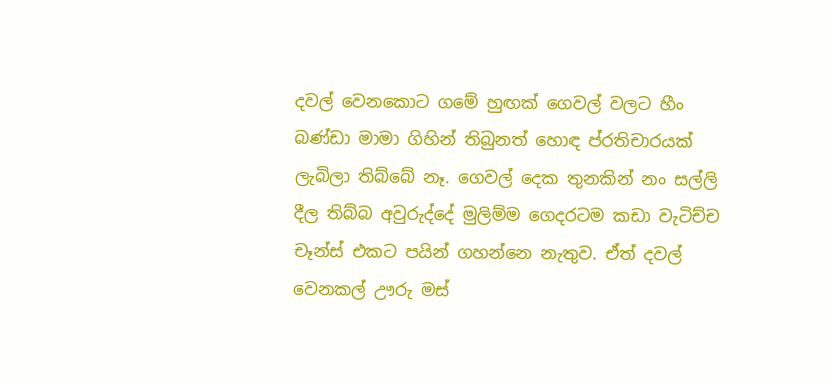දවල් වෙනකොට ගමේ හුඟක් ගෙවල් වලට හීං බණ්ඩා මාමා ගිහින් තිබුනත් හොඳ ප්රතිචාරයක් ලැබිලා තිබ්බේ නෑ. ගෙවල් දෙක තුනකින් නං සල්ලි දීල තිබ්බ අවුරුද්දේ මුලිම්ම ගෙදරටම කඩා වැටිච්ච චෑන්ස් එකට පයින් ගහන්නෙ නැතුව. ඒත් දවල් වෙනකල් ඌරු මස්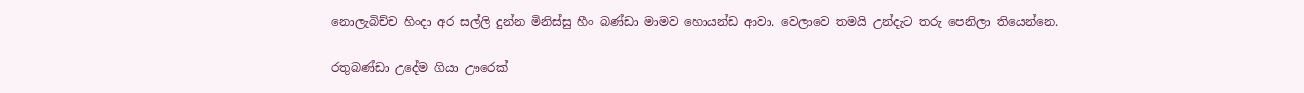නොලැබිච්ච හිංදා අර සල්ලි දුන්න මිනිස්සු හීං බණ්ඩා මාමව හොයන්ඩ ආවා. වෙලාවෙ තමයි උන්දැට තරු පෙනිලා තියෙන්නෙ.

රතුබණ්ඩා උදේම ගියා ඌරෙක්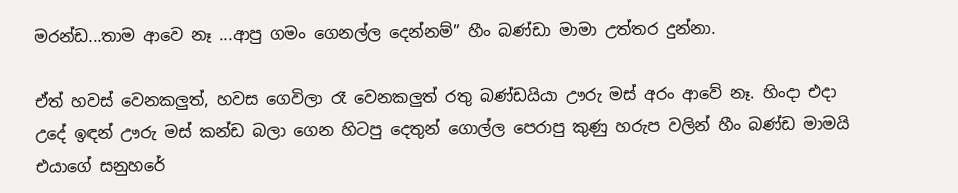මරන්ඩ...තාම ආවෙ නෑ ...ආපු ගමං ගෙනල්ල දෙන්නම්” හීං බණ්ඩා මාමා උත්තර දුන්නා.

ඒත් හවස් වෙනකලුත්, හවස ගෙවිලා රෑ වෙනකලුත් රතු බණ්ඩයියා ඌරු මස් අරං ආවේ නෑ. හිංදා එදා උදේ ඉඳන් ඌරු මස් කන්ඩ බලා ගෙන හිටපු දෙතුන් ගොල්ල පෙරාපු කුණු හරුප වලින් හීං බණ්ඩ මාමයි එයාගේ සනුහරේ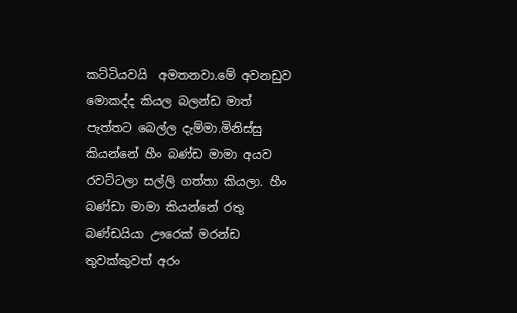කට්ටියවයි  අමතනවා.මේ අවනඩුව මොකද්ද කියල බලන්ඩ මාත් පැත්තට බෙල්ල දැම්මා.මිනිස්සු කියන්නේ හීං බණ්ඩ මාමා අයව රවට්ටලා සල්ලි ගත්තා කියලා. හීං බණ්ඩා මාමා කියන්නේ රතු බණ්ඩයියා ඌරෙක් මරන්ඩ තුවක්කුවත් අරං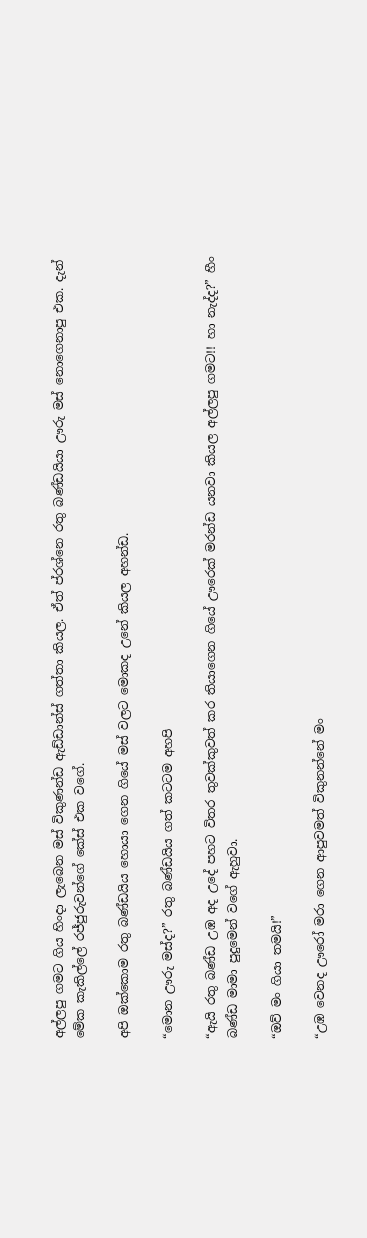අල්ලපු ගමට ගිය හිංදා ලැබෙන මස් විකුණන්ඩ ඇඩ්ඩාන්ස් ගත්තා කියල. ඒත් ප්රශ්නෙ රතු බණ්ඩයියා ඌරු මස් නොගෙනාපු එක. දැන් මේක කැකිල්ලේ රජ්ජුරුවන්ගේ කේස් එක වගේ.

අපි ඔක්කොම රතු බණ්ඩයිය හොයා ගෙන ගියේ මස් වලට මොකද උනේ කියල අහන්ඩ.

“මොන ඌරු මස්ද?” රතු බණ්ඩයිය ගත් කටටම අහපි

“ඇයි රතු බණ්ඩ උඹ අද උදේ පහට විතර තුවක්කුවත් කර තියාගෙන ගියේ ඌරෙක් මරන්ඩ යනවා කියල අල්ලපු ගමට!! හා නැද්ද?” හීං බණ්ඩ මාමා පුදුමෙන් වගේ ඇහුවා.

“ඔව් මං ගියා තමයි!”

“උඹ වෙනද ඌරෝ මරා ගෙන ආපුවමත් විකුනන්නේ මං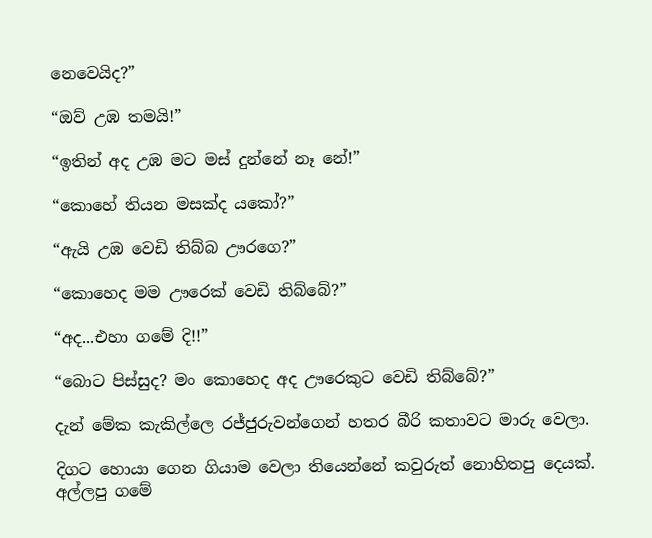නෙවෙයිද?”

“ඔව් උඹ තමයි!”

“ඉතින් අද උඹ මට මස් දුන්නේ නෑ නේ!”

“කොහේ තියන මසක්ද යකෝ?”

“ඇයි උඹ වෙඩි තිබ්බ ඌරගෙ?”

“කොහෙද මම ඌරෙක් වෙඩි තිබ්බේ?”

“අද...එහා ගමේ දි!!”

“බොට පිස්සුද? මං කොහෙද අද ඌරෙකුට වෙඩි තිබ්බේ?”

දැන් මේක කැකිල්ලෙ රජ්ජුරුවන්ගෙන් හතර බීරි කතාවට මාරු වෙලා.

දිගට හොයා ගෙන ගියාම වෙලා තියෙන්නේ කවුරුත් නොහිතපු දෙයක්. අල්ලපු ගමේ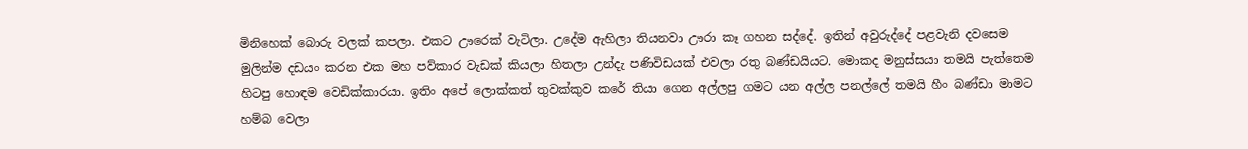මිනිහෙක් බොරු වලක් කපලා. එකට ඌරෙක් වැටිලා. උදේම ඇහිලා තියනවා ඌරා කෑ ගහන සද්දේ. ඉතින් අවුරුද්දේ පළවැනි දවසෙම මුලින්ම දඩයං කරන එක මහ පව්කාර වැඩක් කියලා හිතලා උන්දැ පණිවිඩයක් එවලා රතු බණ්ඩයියට. මොකද මනුස්සයා තමයි පැත්තෙම හිටපු හොඳම වෙඩික්කාරයා. ඉතිං අපේ ලොක්කත් තුවක්කුව කරේ තියා ගෙන අල්ලපු ගමට යන අල්ල පනල්ලේ තමයි හීං බණ්ඩා මාමට හම්බ වෙලා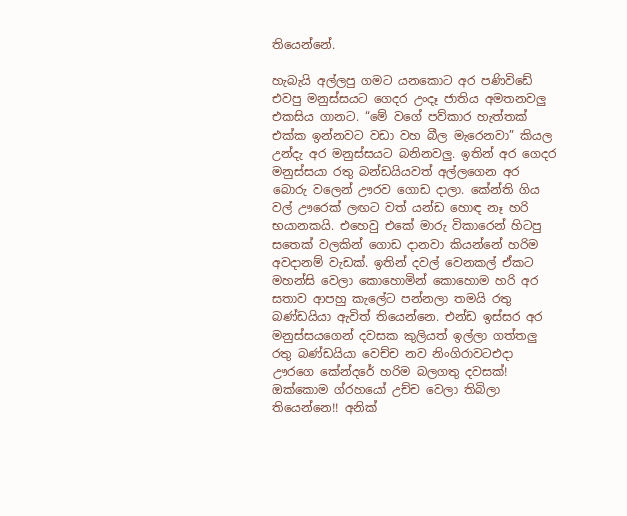තියෙන්නේ.

හැබැයි අල්ලපු ගමට යනකොට අර පණිවිඩේ එවපු මනුස්සයට ගෙදර උංදෑ ජාතිය අමතනවලු  එකසිය ගානට. “මේ වගේ පව්කාර හැත්තක් එක්ක ඉන්නවට වඩා වහ බීල මැරෙනවා” කියල උන්දැ අර මනුස්සයට බනිනවලු. ඉතින් අර ගෙදර මනුස්සයා රතු බන්ඩයියවත් අල්ලගෙන අර බොරු වලෙන් ඌරව ගොඩ දාලා. කේන්ති ගිය වල් ඌරෙක් ලඟට වත් යන්ඩ හොඳ නෑ හරි භයානකයි. එහෙවු එකේ මාරු විකාරෙන් හිටපු සතෙක් වලකින් ගොඩ දානවා කියන්නේ හරිම අවදානම් වැඩක්. ඉතින් දවල් වෙනකල් ඒකට මහන්සි වෙලා කොහොමින් කොහොම හරි අර සතාව ආපහු කැලේට පන්නලා තමයි රතු බණ්ඩයියා ඇවිත් තියෙන්නෙ. එන්ඩ ඉස්සර අර මනුස්සයගෙන් දවසක කුලියත් ඉල්ලා ගත්තලු රතු බණ්ඩයියා වෙච්ච නව නිංගිරාවටඑදා ඌරගෙ කේන්දරේ හරිම බලගතු දවසක්! ඔක්කොම ග්රහයෝ උච්ච වෙලා තිබිලා තියෙන්නෙ!! අනික්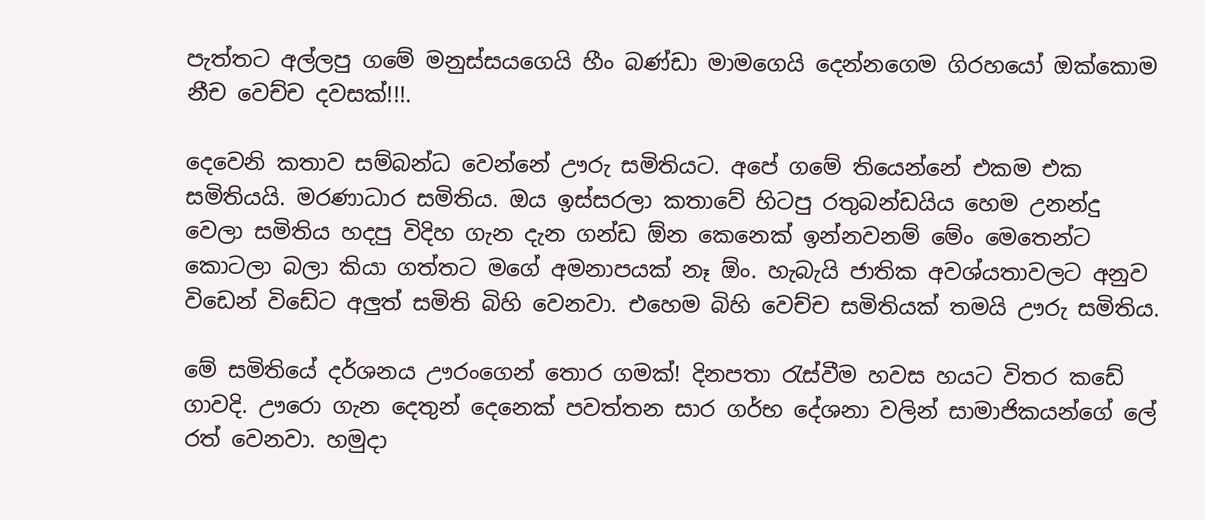පැත්තට අල්ලපු ගමේ මනුස්සයගෙයි හීං බණ්ඩා මාමගෙයි දෙන්නගෙම ගිරහයෝ ඔක්කොම නීච වෙච්ච දවසක්!!!.

දෙවෙනි කතාව සම්බන්ධ වෙන්නේ ඌරු සමිතියට. අපේ ගමේ තියෙන්නේ එකම එක සමිතියයි. මරණාධාර සමිතිය. ඔය ඉස්සරලා කතාවේ හිටපු රතුබන්ඩයිය හෙම උනන්දු වෙලා සමිතිය හදපු විදිහ ගැන දැන ගන්ඩ ඕන කෙනෙක් ඉන්නවනම් මේං මෙතෙන්ට කොටලා බලා කියා ගත්තට මගේ අමනාපයක් නෑ ඕං. හැබැයි ජාතික අවශ්යතාවලට අනුව විඩෙන් විඩේට අලුත් සමිති බිහි වෙනවා. එහෙම බිහි වෙච්ච සමිතියක් තමයි ඌරු සමිතිය.

මේ සමිතියේ දර්ශනය ඌරංගෙන් තොර ගමක්! දිනපතා රැස්වීම හවස හයට විතර කඩේ ගාවදි. ඌරො ගැන දෙතුන් දෙනෙක් පවත්තන සාර ගර්භ දේශනා වලින් සාමාජිකයන්ගේ ලේ රත් වෙනවා. හමුදා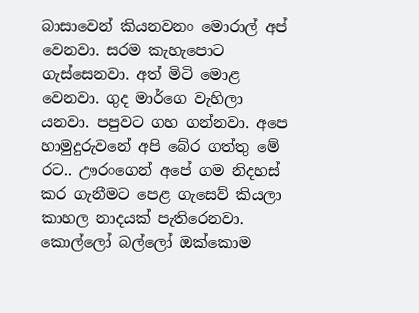බාසාවෙන් කියනවනං මොරාල් අප් වෙනවා. සරම කැහැපොට ගැස්සෙනවා. අත් මිටි මොළ වෙනවා. ගුද මාර්ගෙ වැහිලා යනවා. පපුවට ගහ ගන්නවා. අපෙ හාමුදුරුවනේ අපි බේර ගත්තු මේ රට.. ඌරංගෙන් අපේ ගම නිදහස් කර ගැනීමට පෙළ ගැසෙව් කියලා කාහල නාදයක් පැතිරෙනවා. කොල්ලෝ බල්ලෝ ඔක්කොම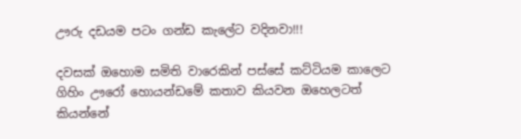ඌරු දඩයම පටං ගන්ඩ කැලේට වදිනවා!!!

දවසක් ඔහොම සමිති වාරෙකින් පස්සේ කට්ටියම කාලෙට ගිහිං ඌරෝ හොයන්ඩමේ කතාව කියවන ඔහෙලටත් කියන්නේ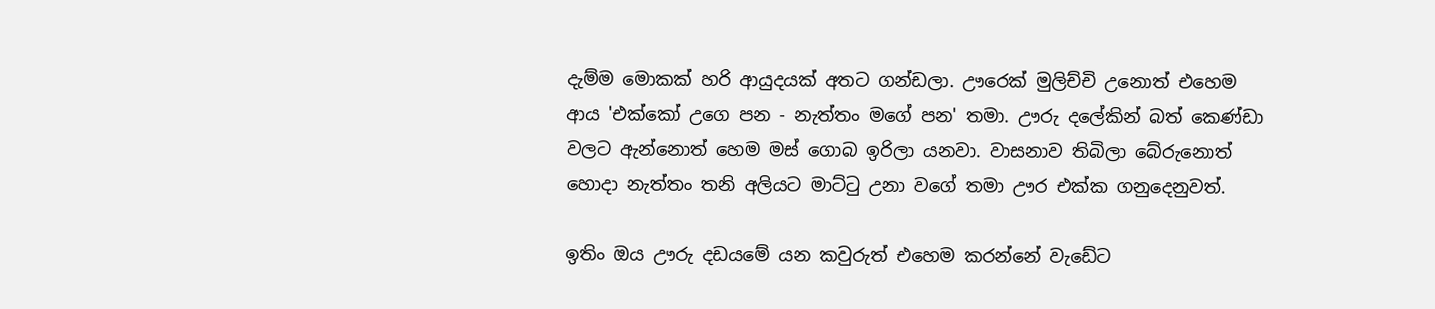දැම්ම මොකක් හරි ආයුදයක් අතට ගන්ඩලා. ඌරෙක් මුලිච්චි උනොත් එහෙම ආය 'එක්කෝ උගෙ පන - නැත්තං මගේ පන' තමා. ඌරු දලේකින් බත් කෙණ්ඩා වලට ඇන්නොත් හෙම මස් ගොබ ඉරිලා යනවා. වාසනාව තිබිලා බේරුනොත් හොදා නැත්තං තනි අලියට මාට්ටු උනා වගේ තමා ඌර එක්ක ගනුදෙනුවත්.

ඉතිං ඔය ඌරු දඩයමේ යන කවුරුත් එහෙම කරන්නේ වැඩේට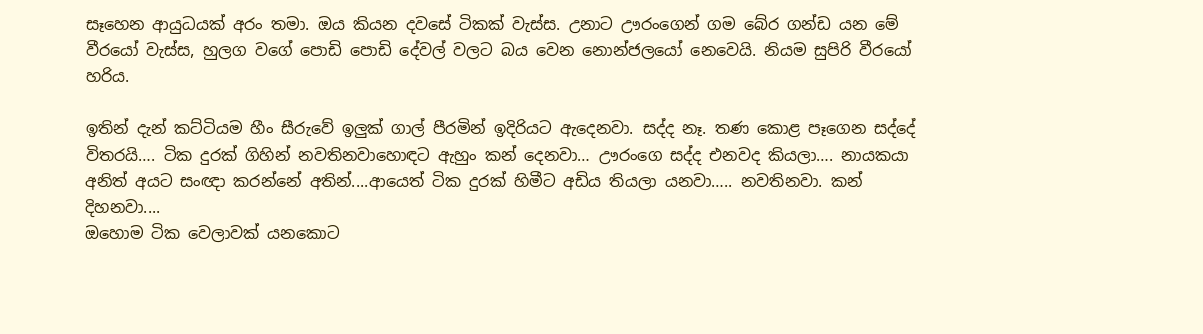සෑහෙන ආයුධයක් අරං තමා. ඔය කියන දවසේ ටිකක් වැස්ස. උනාට ඌරංගෙන් ගම බේර ගන්ඩ යන මේ වීරයෝ වැස්ස, හුලග වගේ පොඩි පොඩි දේවල් වලට බය වෙන නොන්ජලයෝ නෙවෙයි. නියම සුපිරි වීරයෝ හරිය.

ඉතින් දැන් කට්ටියම හීං සීරුවේ ඉලුක් ගාල් පීරමින් ඉදිරියට ඇදෙනවා. සද්ද නෑ. තණ කොළ පෑගෙන සද්දේ විතරයි…. ටික දුරක් ගිහින් නවතිනවාහොඳට ඇහුං කන් දෙනවා… ඌරංගෙ සද්ද එනවද කියලා…. නායකයා අනිත් අයට සංඥා කරන්නේ අතින්....ආයෙත් ටික දුරක් හිමීට අඩිය තියලා යනවා….. නවතිනවා. කන් දිහනවා....
ඔහොම ටික වෙලාවක් යනකොට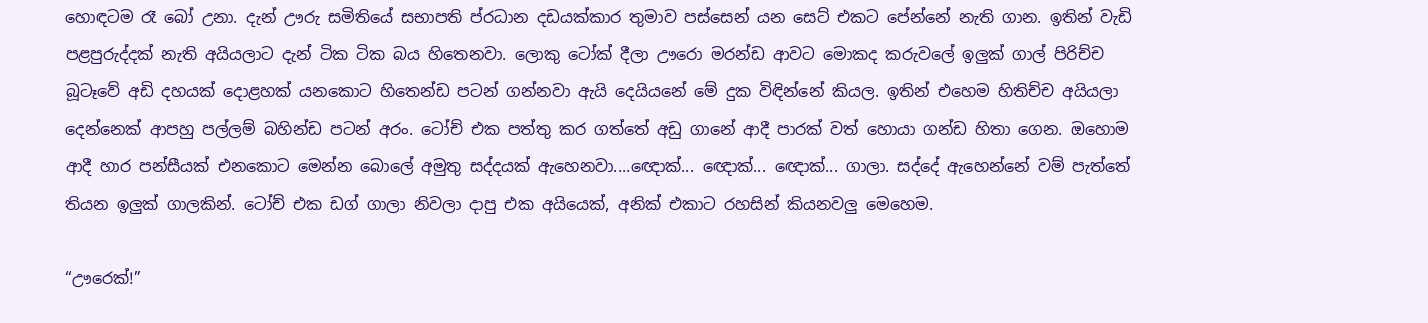හොඳටම රෑ බෝ උනා. දැන් ඌරු සමිතියේ සභාපති ප්රධාන දඩයක්කාර තුමාව පස්සෙන් යන සෙට් එකට පේන්නේ නැති ගාන. ඉතින් වැඩි පළපුරුද්දක් නැති අයියලාට දැන් ටික ටික බය හිතෙනවා. ලොකු ටෝක් දීලා ඌරො මරන්ඩ ආවට මොකද කරුවලේ ඉලුක් ගාල් පිරිච්ච බූටෑවේ අඩි දහයක් දොළහක් යනකොට හිතෙන්ඩ පටන් ගන්නවා ඇයි දෙයියනේ මේ දුක විඳින්නේ කියල. ඉතින් එහෙම හිතිච්ච අයියලා දෙන්නෙක් ආපහු පල්ලම් බහින්ඩ පටන් අරං. ටෝච් එක පත්තු කර ගත්තේ අඩු ගානේ ආදී පාරක් වත් හොයා ගන්ඩ හිතා ගෙන. ඔහොම ආදී හාර පන්සීයක් එනකොට මෙන්න බොලේ අමුතු සද්දයක් ඇහෙනවා....ඥොක්... ඥොක්... ඥොක්... ගාලා. සද්දේ ඇහෙන්නේ වම් පැත්තේ තියන ඉලුක් ගාලකින්. ටෝච් එක ඩග් ගාලා නිවලා දාපු එක අයියෙක්, අනික් එකාට රහසින් කියනවලු මෙහෙම.

“ඌරෙක්!”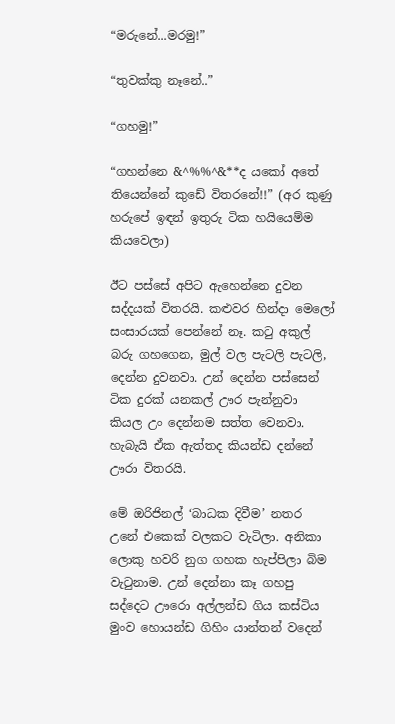“මරුනේ...මරමු!”

“තුවක්කු නෑනේ..”

“ගහමු!”

“ගහන්නෙ &^%%^&**ද යකෝ අතේ තියෙන්නේ කුඩේ විතරනේ!!” (අර කුණු හරුපේ ඉඳන් ඉතුරු ටික හයියෙම්ම කියවෙලා)

ඊට පස්සේ අපිට ඇහෙන්නෙ දුවන සද්දයක් විතරයි. කළුවර හින්දා මෙලෝ සංසාරයක් පෙන්නේ නෑ. කටු අකුල් බරු ගහගෙන, මුල් වල පැටලි පැටලි, දෙන්න දුවනවා. උන් දෙන්න පස්සෙන් ටික දුරක් යනකල් ඌර පැන්නුවා කියල උං දෙන්නම සත්ත වෙනවා. හැබැයි ඒක ඇත්තද කියන්ඩ දන්නේ ඌරා විතරයි.

මේ ඔරිජිනල් ‘බාධක දිවීම’ නතර උනේ එකෙක් වලකට වැටිලා. අනිකා ලොකු හවරි නුග ගහක හැප්පිලා බිම වැටුනාම. උන් දෙන්නා කෑ ගහපු සද්දෙට ඌරො අල්ලන්ඩ ගිය කස්ටිය මුංව හොයන්ඩ ගිහිං යාන්තන් වදෙන්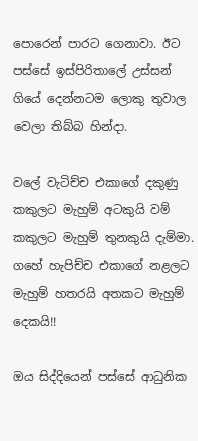පොරෙන් පාරට ගෙනාවා. ඊට පස්සේ ඉස්පිරිතාලේ උස්සන් ගියේ දෙන්නටම ලොකු තුවාල වෙලා තිබ්බ හින්දා.

වලේ වැටිච්ච එකාගේ දකුණු කකුලට මැහුම් අටකුයි වම් කකුලට මැහුම් තුනකුයි දැම්මා. ගහේ හැපිච්ච එකාගේ නළලට මැහුම් හතරයි අතකට මැහුම් දෙකයි!!

ඔය සිද්දියෙන් පස්සේ ආධුනික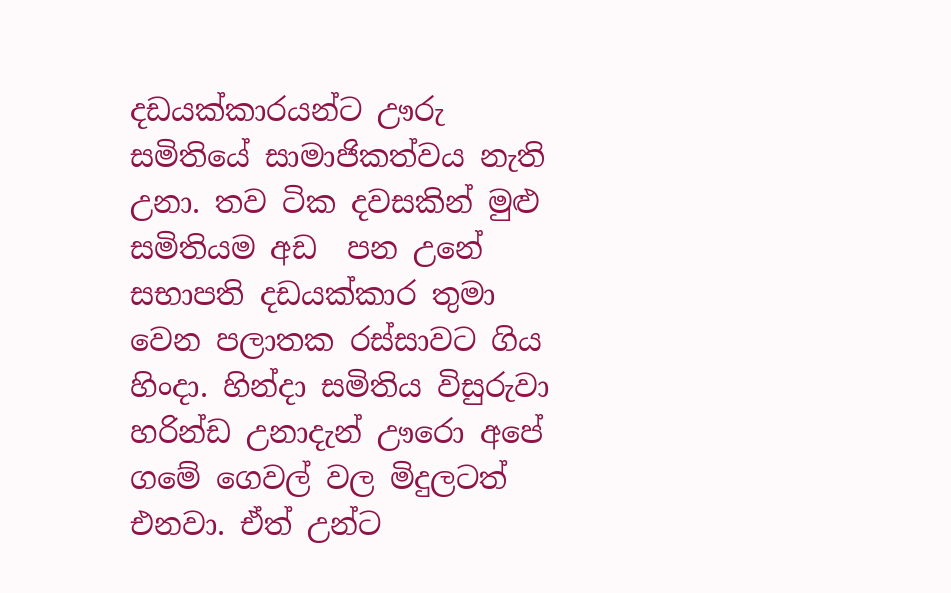දඩයක්කාරයන්ට ඌරු සමිතියේ සාමාජිකත්වය නැති උනා. තව ටික දවසකින් මුළු සමිතියම අඩ  පන උනේ සභාපති දඩයක්කාර තුමා වෙන පලාතක රස්සාවට ගිය හිංදා. හින්දා සමිතිය විසුරුවා හරින්ඩ උනාදැන් ඌරො අපේ ගමේ ගෙවල් වල මිදුලටත් එනවා. ඒත් උන්ට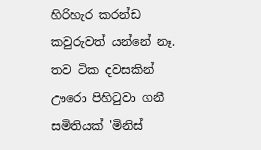හිරිහැර කරන්ඩ කවුරුවත් යන්නේ නෑ. තව ටික දවසකින් ඌරො පිහිටුවා ගනී සමිතියක් 'මිනිස්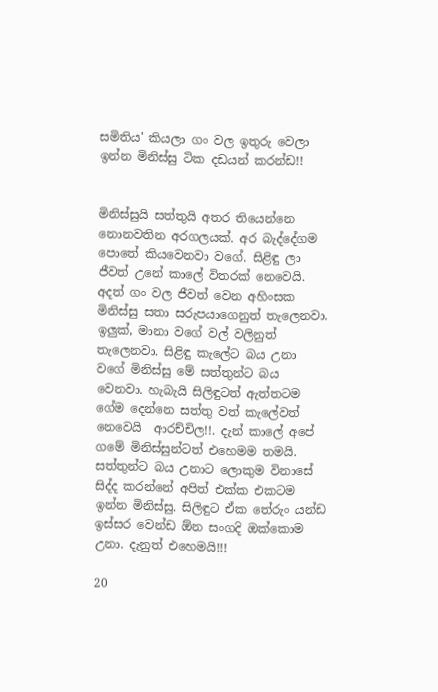සමිතිය' කියලා ගං වල ඉතුරු වෙලා ඉන්න මිනිස්සු ටික දඩයන් කරන්ඩ!!


මිනිස්සුයි සත්තුයි අතර තියෙන්නෙ නොනවතින අරගලයක්. අර බැද්දේගම පොතේ කියවෙනවා වගේ. සිළිඳු ලා ජීවත් උනේ කාලේ විතරක් නෙවෙයි. අදත් ගං වල ජීවත් වෙන අහිංසක මිනිස්සු සතා සරුපයාගෙනුත් තැලෙනවා. ඉලුක්, මානා වගේ වල් වලිනුත් තැලෙනවා. සිළිඳු කැලේට බය උනා වගේ මිනිස්සු මේ සත්තුන්ට බය වෙනවා. හැබැයි සිලිඳුටත් ඇත්තටම ගේම දෙන්නෙ සත්තු වත් කැලේවත් නෙවෙයි  ආරච්චිල!!. දැන් කාලේ අපේ ගමේ මිනිස්සුන්ටත් එහෙමම තමයි. සත්තුන්ට බය උනාට ලොකුම විනාසේ සිද්ද කරන්නේ අපිත් එක්ක එකටම ඉන්න මිනිස්සු. සිලිඳුට ඒක තේරුං යන්ඩ ඉස්සර වෙන්ඩ ඕන සංගදි ඔක්කොම උනා. දැනුත් එහෙමයි!!!

20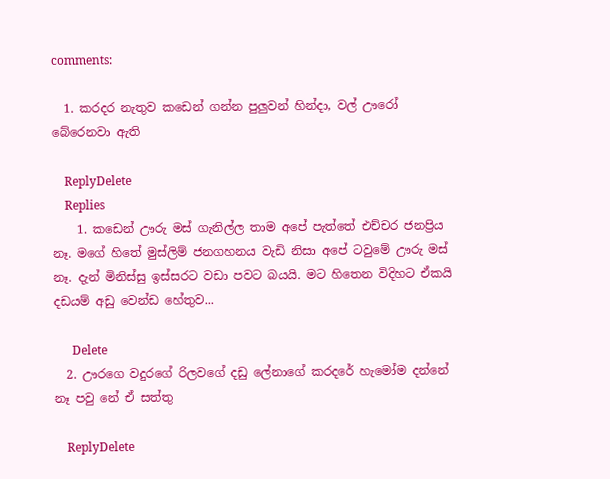comments:

  1. කරදර නැතුව කඩෙන් ගන්න පුලුවන් හින්දා, වල් ඌරෝ බේරෙනවා ඇති

    ReplyDelete
    Replies
    1. කඩෙන් ඌරු මස් ගැනිල්ල තාම අපේ පැත්තේ එච්චර ජනප්‍රිය නෑ. මගේ හිතේ මුස්ලිම් ජනගහනය වැඩි නිසා අපේ ටවුමේ ඌරු මස් නෑ. දැන් මිනිස්සු ඉස්සරට වඩා පවට බයයි. මට හිතෙන විදිහට ඒකයි දඩයම් අඩු වෙන්ඩ හේතුව...

      Delete
  2. ඌරගෙ වදුරගේ රිලවගේ දඩු ලේනාගේ කරදරේ හැමෝම දන්නේ නෑ පවු නේ ඒ සත්තු

    ReplyDelete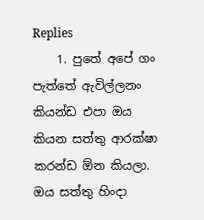Replies
    1. පුතේ අපේ ගං පැත්තේ ඇවිල්ලනං කියන්ඩ එපා ඔය කියන සත්තු ආරක්ෂා කරන්ඩ ඕන කියලා. ඔය සත්තු හිංදා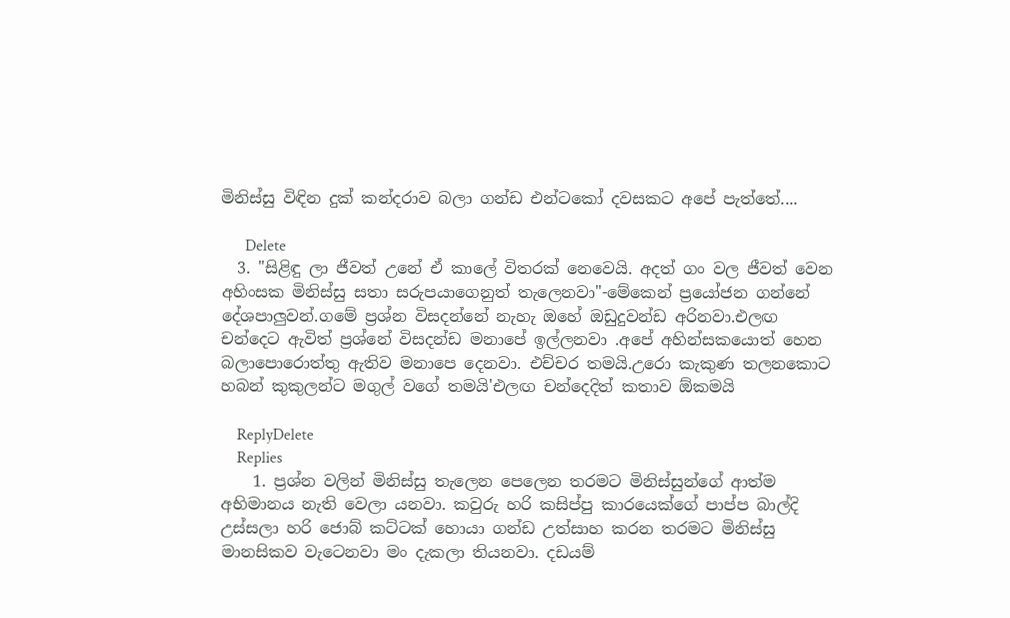මිනිස්සු විඳින දුක් කන්දරාව බලා ගන්ඩ එන්ටකෝ දවසකට අපේ පැත්තේ....

      Delete
  3. "සිළිඳු ලා ජීවත් උනේ ඒ කාලේ විතරක් නෙවෙයි. අදත් ගං වල ජීවත් වෙන අහිංසක මිනිස්සු සතා සරුපයාගෙනුත් තැලෙනවා"-මේකෙන් ප්‍රයෝජන ගන්නේ දේශපාලුවන්.ගමේ ප්‍රශ්න විසදන්නේ නැහැ ඔහේ ඔඩුදුවන්ඩ අරිනවා.එලඟ චන්දෙට ඇවිත් ප්‍රශ්නේ විසදන්ඩ මනාපේ ඉල්ලනවා .අපේ අහින්සකයොත් හෙන බලාපොරොත්තු ඇතිව මනාපෙ දෙනවා. එච්චර තමයි.උරො කැකුණ තලනකොට හබන් කුකුලන්ට මගුල් වගේ තමයි'එලඟ චන්දෙදිත් කතාව ඕකමයි

    ReplyDelete
    Replies
    1. ප්‍රශ්න වලින් මිනිස්සු තැලෙන පෙලෙන තරමට මිනිස්සුන්ගේ ආත්ම අභිමානය නැති වෙලා යනවා. කවුරු හරි කසිප්පු කාරයෙක්ගේ පාප්ප බාල්දි උස්සලා හරි ජොබ් කට්ටක් හොයා ගන්ඩ උත්සාහ කරන තරමට මිනිස්සු මානසිකව වැටෙනවා මං දැකලා තියනවා. දඩයම්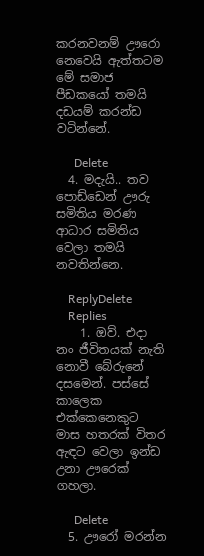කරනවනම් ඌරො නෙවෙයි ඇත්තටම මේ සමාජ පීඩකයෝ තමයි දඩයම් කරන්ඩ වටින්නේ.

      Delete
  4. මදැයි.. තව පොඩ්ඩෙන් ඌරු සමිතිය මරණ ආධාර සමිතිය වෙලා තමයි නවතින්නෙ.

    ReplyDelete
    Replies
    1. ඔව්. එදා නං ජීවිතයක් නැති නොවී බේරුනේ දසමෙන්. පස්සේ කාලෙක එක්කෙනෙකුට මාස හතරක් විතර ඇඳට වෙලා ඉන්ඩ උනා ඌරෙක් ගහලා.

      Delete
  5. ඌරෝ මරන්න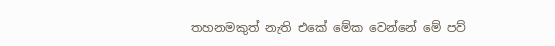තහනමකුත් නැති එකේ මේක වෙන්නේ මේ පව්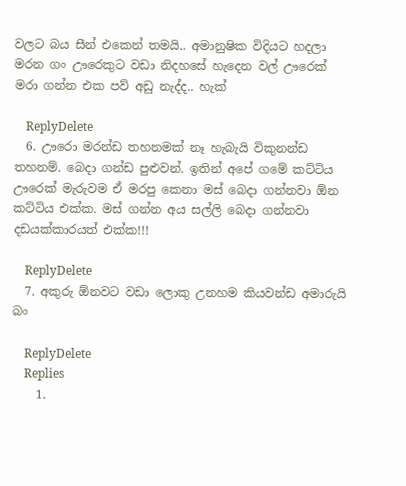වලට බය සීන් එකෙන් තමයි.. අමානුෂික විදියට හදලා මරන ගං ඌරෙකුට වඩා නිදහසේ හැදෙන වල් ඌරෙක් මරා ගන්න එක පව් අඩු නැද්ද.. හැක්

    ReplyDelete
  6. ඌරො මරන්ඩ තහනමක් නෑ හැබැයි විකුනන්ඩ තහනම්. බෙදා ගන්ඩ පුළුවන්. ඉතින් අපේ ගමේ කට්ටිය ඌරෙක් මැරුවම ඒ මරපු කෙනා මස් බෙදා ගන්නවා ඕන කට්ටිය එක්ක. මස් ගන්න අය සල්ලි බෙදා ගන්නවා දඩයක්කාරයත් එක්ක!!!

    ReplyDelete
  7. අකුරු ඕනවට වඩා ලොකු උනහම කියවන්ඩ අමාරුයි බං

    ReplyDelete
    Replies
    1.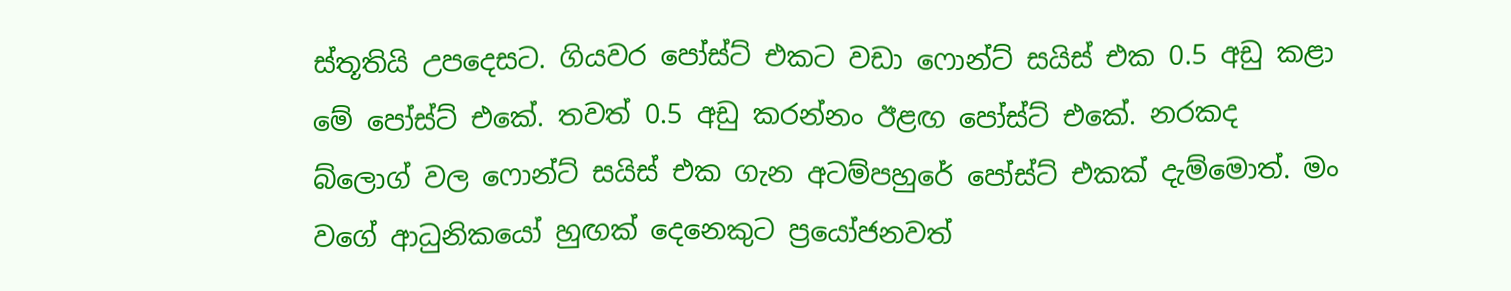ස්තූතියි උපදෙසට. ගියවර පෝස්ට් එකට වඩා ෆොන්ට් සයිස් එක 0.5 අඩු කළා මේ පෝස්ට් එකේ. තවත් 0.5 අඩු කරන්නං ඊළඟ පෝස්ට් එකේ. නරකද බ්ලොග් වල ෆොන්ට් සයිස් එක ගැන අටම්පහුරේ පෝස්ට් එකක් දැම්මොත්. මං වගේ ආධුනිකයෝ හුඟක් දෙනෙකුට ප්‍රයෝජනවත්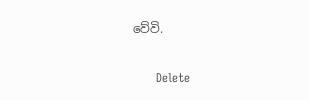වේවි.

      Delete